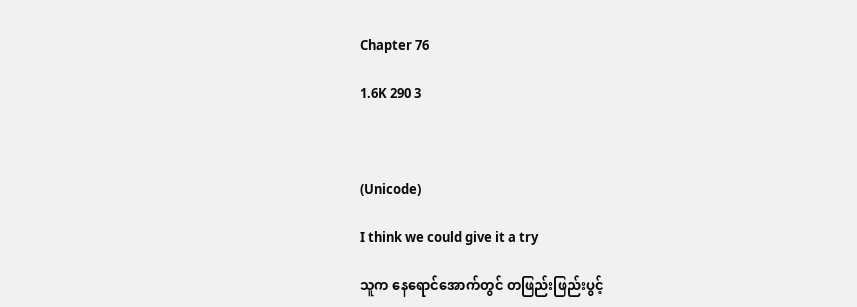Chapter 76

1.6K 290 3



(Unicode)

I think we could give it a try

သူက နေရောင်အောက်တွင် တဖြည်းဖြည်းပွင့်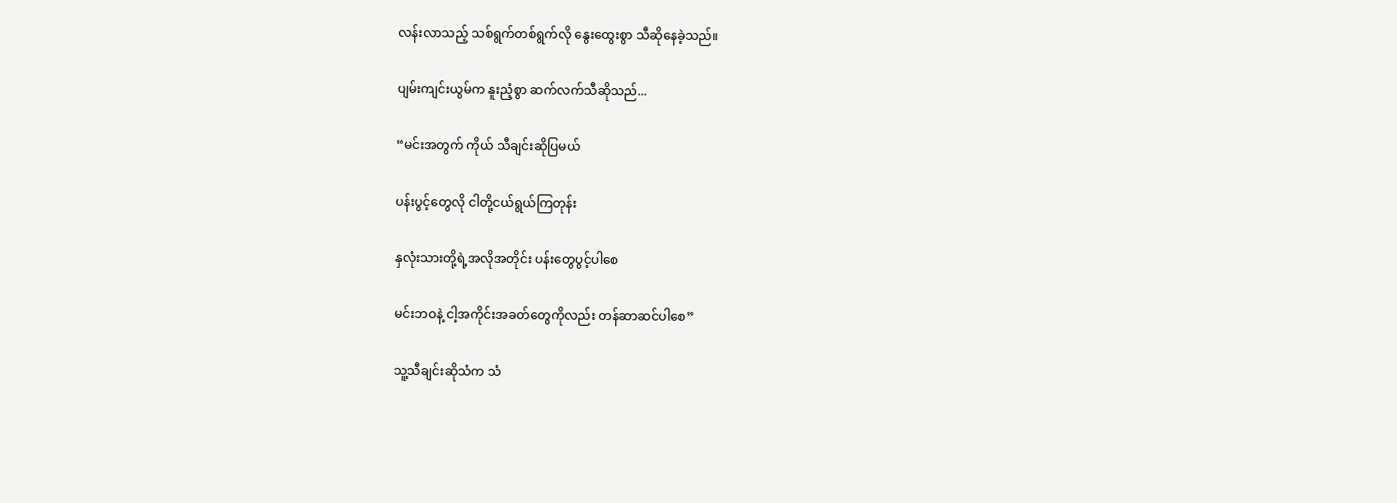လန်းလာသည့် သစ်ရွက်တစ်ရွက်လို နွေးထွေးစွာ သီဆိုနေခဲ့သည်။

ပျမ်းကျင်းယွမ်က နူးညံ့စွာ ဆက်လက်သီဆိုသည်...

“မင်းအတွက် ကိုယ် သီချင်းဆိုပြမယ်

ပန်းပွင့်တွေလို ငါတို့ငယ်ရွယ်ကြတုန်း

နှလုံးသားတို့ရဲ့အလိုအတိုင်း ပန်းတွေပွင့်ပါစေ

မင်းဘဝနဲ့ ငါ့အကိုင်းအခတ်တွေကိုလည်း တန်ဆာဆင်ပါစေ”

သူ့သီချင်းဆိုသံက သံ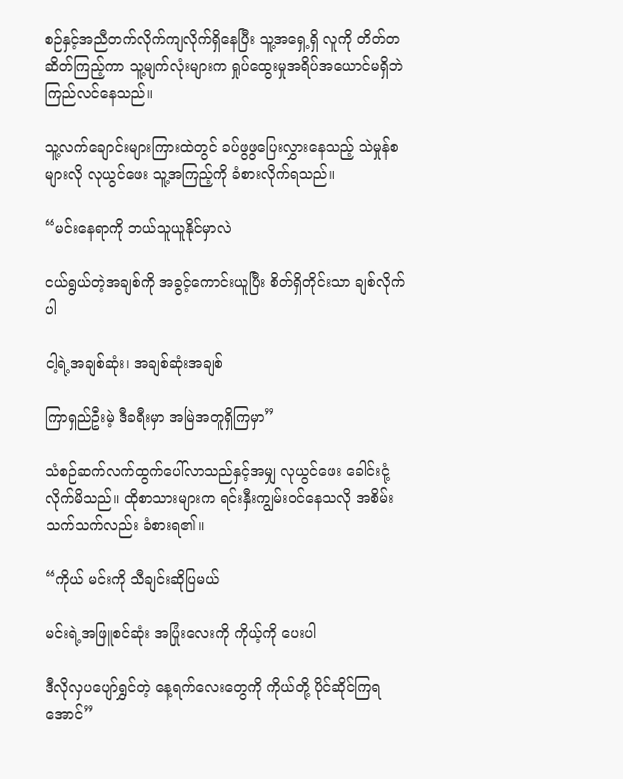စဉ်နှင့်အညီတက်လိုက်ကျလိုက်ရှိနေပြီး သူ့အရှေ့ရှိ လူကို တိတ်တဆိတ်ကြည့်ကာ သူ့မျက်လုံးများက ရှုပ်ထွေးမှုအရိပ်အယောင်မရှိဘဲ ကြည်လင်နေသည်။

သူ့လက်ချောင်းများကြားထဲတွင် ခပ်ဖွဖွပြေးလွှားနေသည့် သဲမှုန်စများလို လုယွင်ဖေး သူ့အကြည့်ကို ခံစားလိုက်ရသည်။

“မင်းနေရာကို ဘယ်သူယူနိုင်မှာလဲ

ငယ်ရွယ်တဲ့အချစ်ကို အခွင့်ကောင်းယူပြီး စိတ်ရှိတိုင်းသာ ချစ်လိုက်ပါ

ငါ့ရဲ့အချစ်ဆုံး၊ အချစ်ဆုံးအချစ်

ကြာရှည်ဦးမဲ့ ဒီခရီးမှာ အမြဲအတူရှိကြမှာ”

သံစဉ်ဆက်လက်ထွက်ပေါ်လာသည်နှင့်အမျှ လုယွင်ဖေး ခေါင်းငုံ့လိုက်မိသည်။ ထိုစာသားများက ရင်းနှီးကျွမ်းဝင်နေသလို အစိမ်းသက်သက်လည်း ခံစားရ၏။

“ကိုယ် မင်းကို သီချင်းဆိုပြမယ်

မင်းရဲ့အဖြူစင်ဆုံး အပြုံးလေးကို ကိုယ့်ကို ပေးပါ

ဒီလိုလှပပျော်ရွှင်တဲ့ နေ့ရက်လေးတွေကို ကိုယ်တို့ ပိုင်ဆိုင်ကြရအောင်”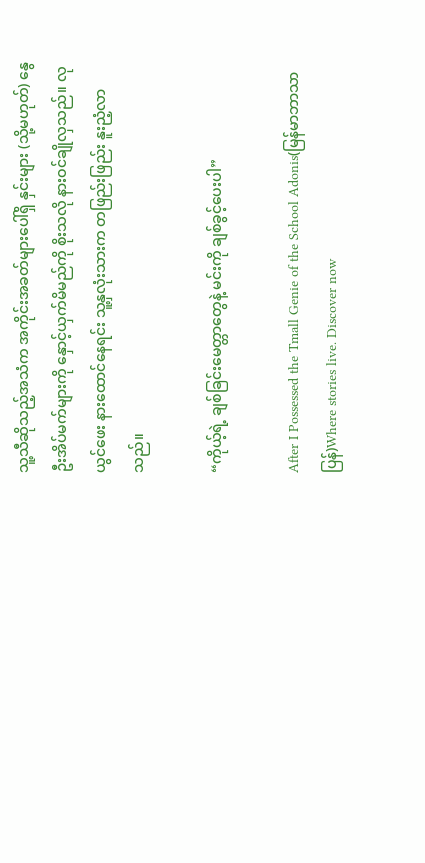သူ့သီဆိုသည့်အသံက အကိုင်းအခတ်များပေါ်ရှိ နှင်းများ (သို့မဟုတ်) နွေဦးအိပ်မက်များကို နှောင့်ယှက်မိမည်ကို စိုးသလို နားဝင်ချိုလှသည်။ လုယွင်ဖေး နားထောင်နေရင်း သူ့နှလုံးသားက တဖြည်းဖြည်း နူးညံ့လာသည်။

“ကိုယ့်ရဲ့ ချစ်ခြင်းမေတ္တာတွေနဲ့ မင်းကို ချစ်ခွင့်ပေးပါ”

After I Possessed the Tmall Genie of the School Adonis(မြန်မာဘာသာပြန်)Where stories live. Discover now